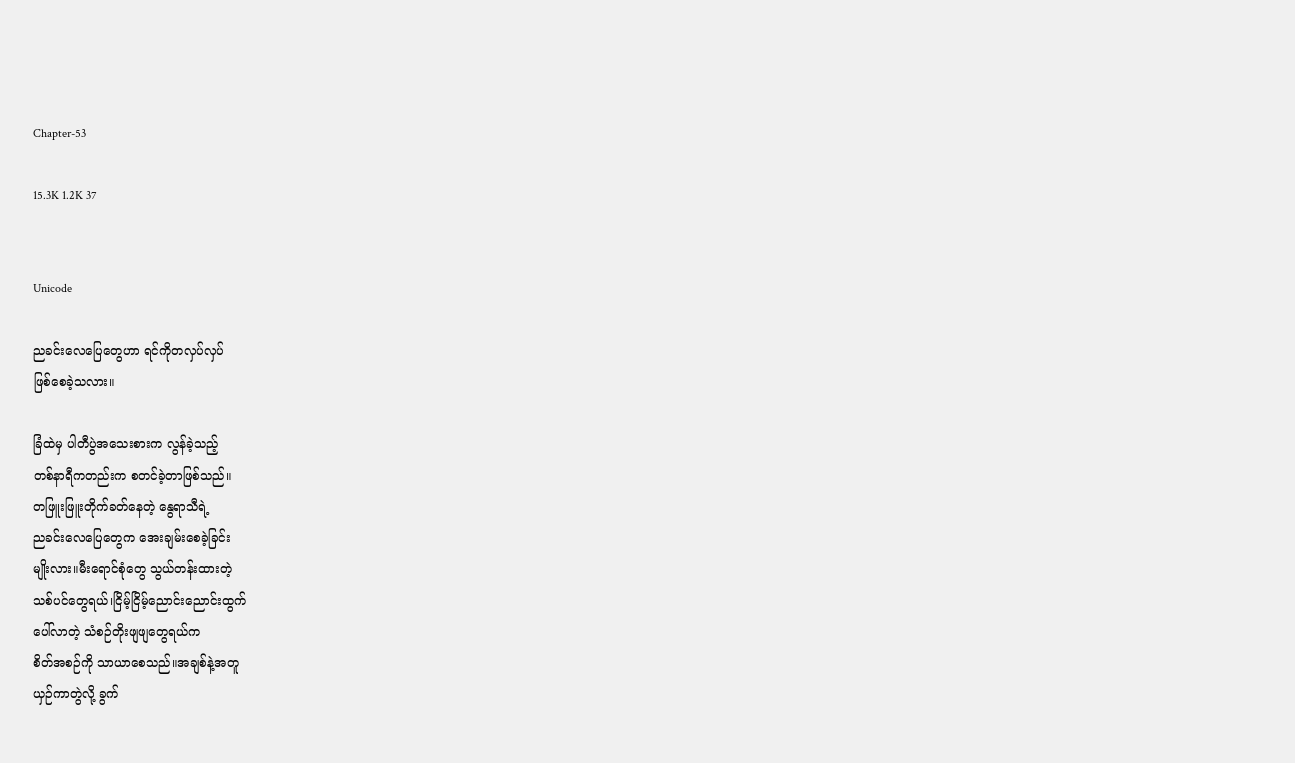Chapter-53

15.3K 1.2K 37


Unicode

ညခင်းလေပြေတွေဟာ ရင်ကိုတလှပ်လှပ်
ဖြစ်စေခဲ့သလား။

ခြံထဲမှ ပါတီပွဲအသေးစားက လွန်ခဲ့သည့်
တစ်နာရီကတည်းက စတင်ခဲ့တာဖြစ်သည်။
တဖြူးဖြူးတိုက်ခတ်နေတဲ့ နွေရာသီရဲ့
ညခင်းလေပြေတွေက အေးချမ်းစေခဲ့ခြင်း
မျိုးလား။မီးရောင်စုံတွေ သွယ်တန်းထားတဲ့
သစ်ပင်တွေရယ်၊ငြိမ့်ငြိမ့်ညောင်းညောင်းထွက်
ပေါ်လာတဲ့ သံစဉ်တိုးဖျဖျတွေရယ်က
စိတ်အစဉ်ကို သာယာစေသည်။အချစ်နဲ့အတူ
ယှဉ်ကာတွဲလို့ ခွက်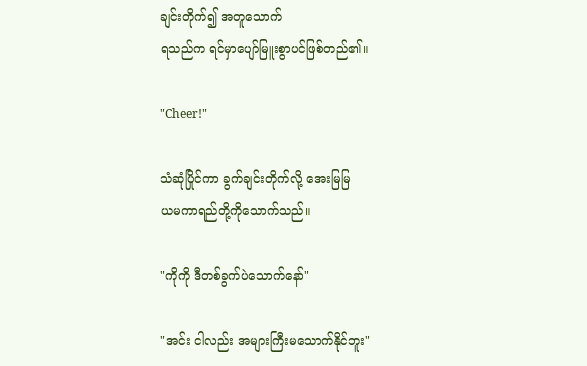ချင်းတိုက်၍ အတူသောက်
ရသည်က ရင်မှာပျော်မြူးစွာပင်ဖြစ်တည်၏။

"Cheer!"

သံဆုံပြိုင်ကာ ခွက်ချင်းတိုက်လို့ အေးမြမြ
ယမကာရည်တို့ကိုသောက်သည်။

"ကိုကို ဒီတစ်ခွက်ပဲသောက်နော်"

"အင်း ငါလည်း အများကြီးမသောက်နိုင်ဘူး"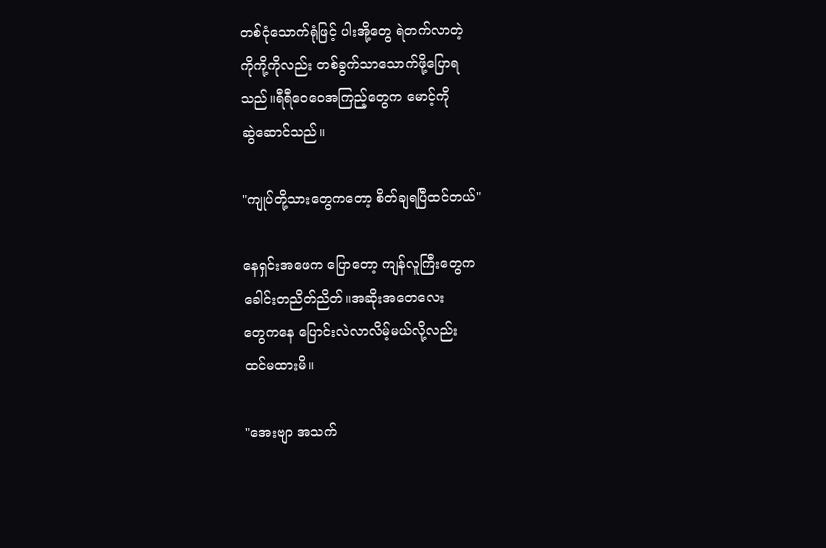တစ်ငုံသောက်ရုံဖြင့် ပါးအို့တွေ ရဲတက်လာတဲ့
ကိုကို့ကိုလည်း တစ်ခွက်သာသောက်ဖို့ပြောရ
သည်။ရီရီဝေဝေအကြည့်တွေက မောင့်ကို
ဆွဲဆောင်သည်။

"ကျုပ်တို့သားတွေကတော့ စိတ်ချရပြီထင်တယ်"

နေရှင်းအဖေက ပြောတော့ ကျန်လူကြီးတွေက
ခေါင်းတညိတ်ညိတ်။အဆိုးအတေလေး
တွေကနေ ပြောင်းလဲလာလိမ့်မယ်လို့လည်း
ထင်မထားမိ။

"အေးဗျာ အသက်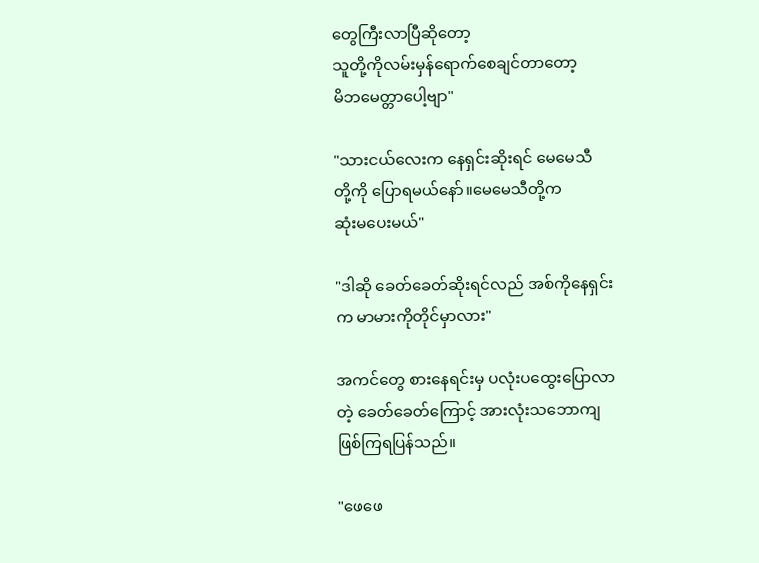တွေကြီးလာပြီဆိုတော့
သူတို့ကိုလမ်းမှန်ရောက်စေချင်တာတော့
မိဘမေတ္တာပေါ့ဗျာ"

"သားငယ်လေးက နေရှင်းဆိုးရင် မေမေသီ
တို့ကို ပြောရမယ်နော်။မေမေသီတို့က
ဆုံးမပေးမယ်"

"ဒါဆို ခေတ်ခေတ်ဆိုးရင်လည် အစ်ကိုနေရှင်း
က မာမားကိုတိုင်မှာလား"

အကင်တွေ စားနေရင်းမှ ပလုံးပထွေးပြောလာ
တဲ့ ခေတ်ခေတ်ကြောင့် အားလုံးသဘောကျ
ဖြစ်ကြရပြန်သည်။

"ဖေဖေ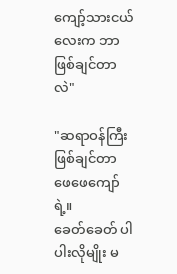ကျော့်သားငယ်လေးက ဘာဖြစ်ချင်တာလဲ"

"ဆရာဝန်ကြီးဖြစ်ချင်တာ ဖေဖေကျော်ရဲ့။
ခေတ်ခေတ် ပါပါးလိုမျိုး မ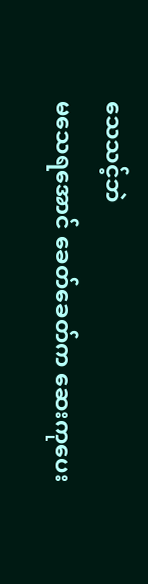သေသင့်ဘဲ
မသေရအောင် ခေတ်ခေတ်က ဆေးကုပေး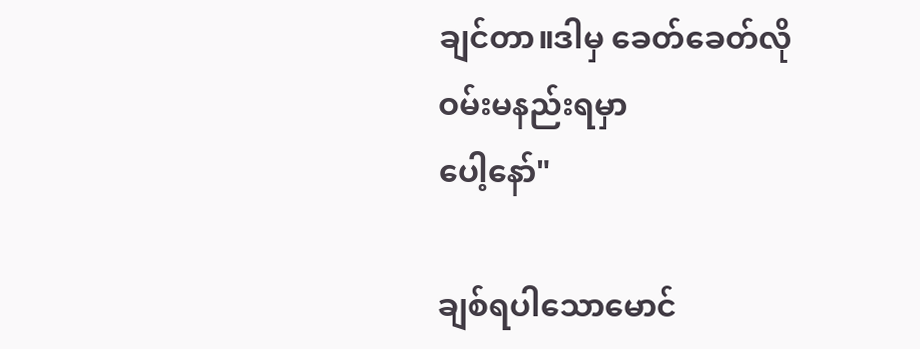ချင်တာ။ဒါမှ ခေတ်ခေတ်လို ဝမ်းမနည်းရမှာ
ပေါ့နော်"

ချစ်ရပါသောမောင်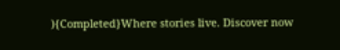){Completed}Where stories live. Discover now